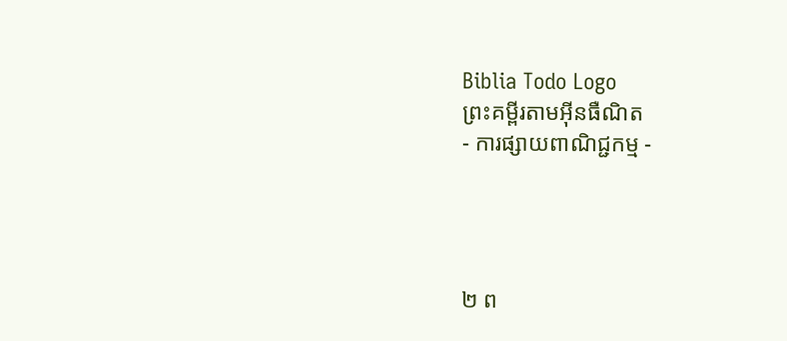Biblia Todo Logo
ព្រះគម្ពីរតាមអ៊ីនធឺណិត
- ការផ្សាយពាណិជ្ជកម្ម -




២ ព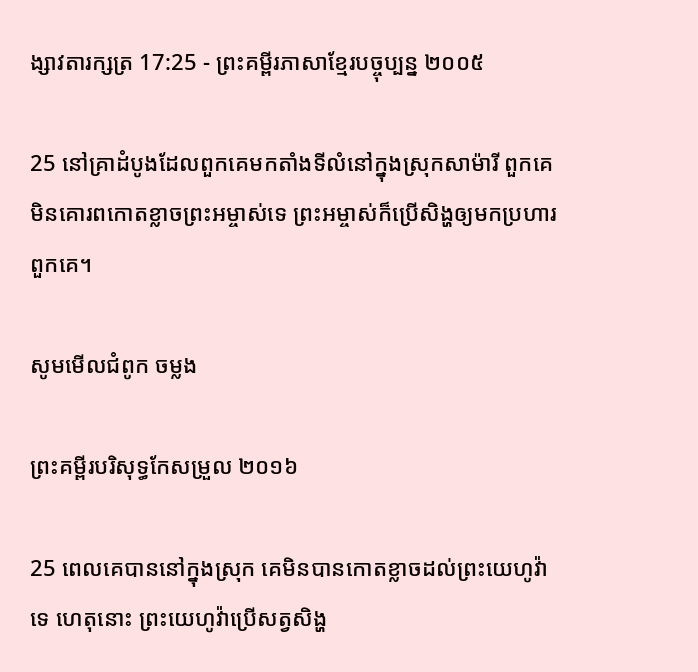ង្សាវ‌តារ‌ក្សត្រ 17:25 - ព្រះគម្ពីរភាសាខ្មែរបច្ចុប្បន្ន ២០០៥

25 នៅគ្រាដំបូងដែលពួកគេមកតាំងទីលំ‌នៅក្នុងស្រុកសា‌ម៉ារី ពួកគេមិនគោរពកោតខ្លាចព្រះ‌អម្ចាស់ទេ ព្រះ‌អម្ចាស់ក៏ប្រើសិង្ហឲ្យមកប្រហារពួកគេ។

សូមមើលជំពូក ចម្លង

ព្រះគម្ពីរបរិសុទ្ធកែសម្រួល ២០១៦

25 ពេលគេបាននៅក្នុងស្រុក គេមិនបានកោតខ្លាចដល់ព្រះ‌យេហូវ៉ាទេ ហេតុនោះ ព្រះ‌យេហូវ៉ាប្រើសត្វសិង្ហ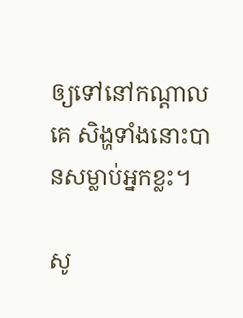ឲ្យទៅនៅកណ្ដាលគេ សិង្ហទាំងនោះបានសម្លាប់អ្នកខ្លះ។

សូ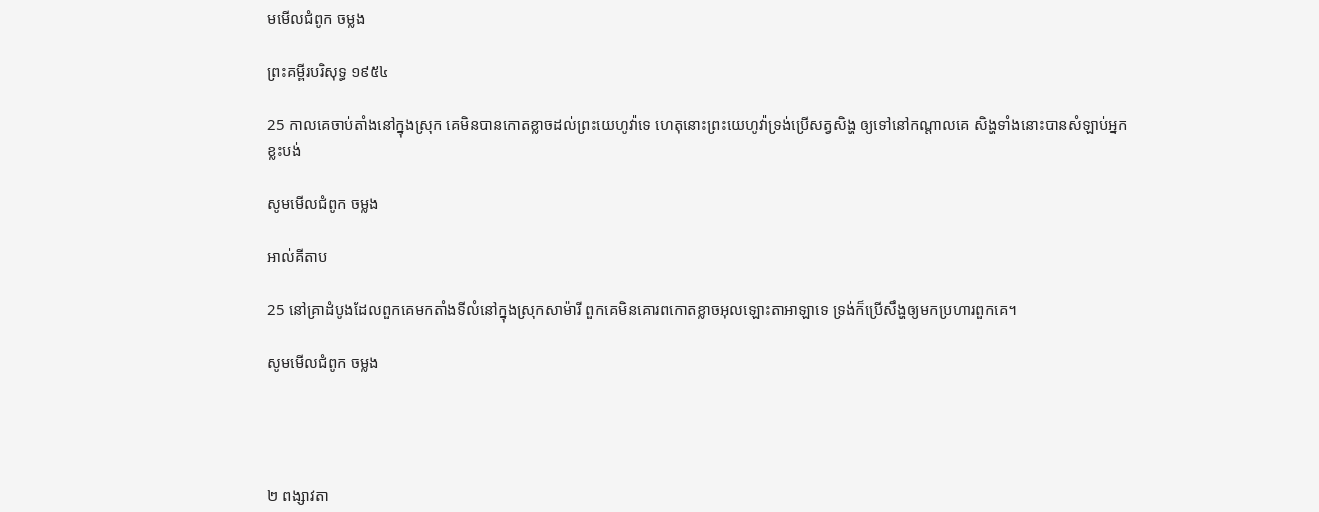មមើលជំពូក ចម្លង

ព្រះគម្ពីរបរិសុទ្ធ ១៩៥៤

25 កាលគេចាប់តាំងនៅក្នុងស្រុក គេមិនបានកោត‌ខ្លាចដល់ព្រះ‌យេហូវ៉ាទេ ហេតុនោះព្រះ‌យេហូវ៉ាទ្រង់ប្រើសត្វសិង្ហ ឲ្យទៅនៅកណ្តាលគេ សិង្ហទាំងនោះបានសំឡាប់អ្នកខ្លះបង់

សូមមើលជំពូក ចម្លង

អាល់គីតាប

25 នៅគ្រាដំបូងដែលពួកគេមកតាំងទីលំ‌នៅក្នុងស្រុកសា‌ម៉ារី ពួកគេមិនគោរពកោតខ្លាចអុលឡោះ‌តាអាឡាទេ ទ្រង់ក៏ប្រើសឹង្ហឲ្យមកប្រហារពួកគេ។

សូមមើលជំពូក ចម្លង




២ ពង្សាវ‌តា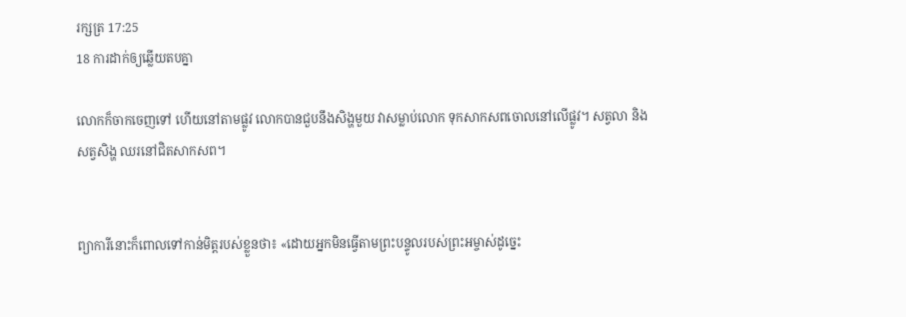រ‌ក្សត្រ 17:25
18 ការដាក់ឲ្យឆ្លើយតបគ្នា

លោកក៏ចាកចេញទៅ ហើយនៅតាមផ្លូវ លោកបានជួបនឹងសិង្ហមួយ វាសម្លាប់លោក ទុកសាក‌សពចោលនៅលើផ្លូវ។ សត្វលា និងសត្វសិង្ហ ឈរនៅជិតសាក‌សព។


ព្យាការីនោះក៏ពោលទៅកាន់មិត្តរបស់ខ្លួនថា៖ «ដោយអ្នកមិនធ្វើតាមព្រះ‌បន្ទូលរបស់ព្រះ‌អម្ចាស់ដូច្នេះ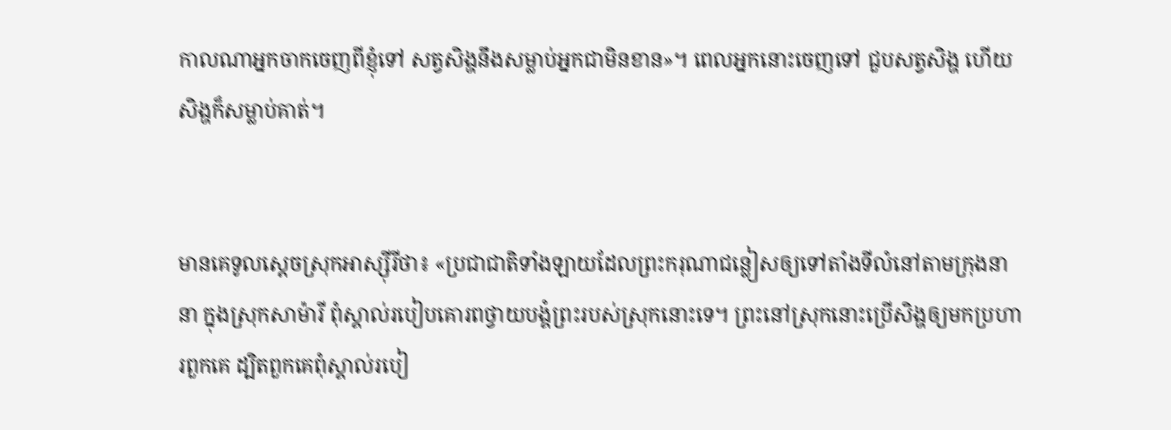កាលណាអ្នកចាកចេញពីខ្ញុំទៅ សត្វសិង្ហនឹងសម្លាប់អ្នកជាមិនខាន»។ ពេលអ្នកនោះចេញទៅ ជួបសត្វសិង្ហ ហើយសិង្ហក៏សម្លាប់គាត់។


មានគេទូលស្ដេចស្រុកអាស្ស៊ីរីថា៖ «ប្រជា‌ជាតិទាំង‌ឡាយដែលព្រះ‌ករុណាជន្លៀសឲ្យទៅតាំងទីលំ‌នៅតាមក្រុងនានា ក្នុងស្រុកសា‌ម៉ារី ពុំស្គាល់របៀបគោរពថ្វាយ‌បង្គំព្រះរបស់ស្រុកនោះទេ។ ព្រះនៅស្រុកនោះប្រើសិង្ហឲ្យមកប្រហារពួកគេ ដ្បិតពួកគេពុំស្គាល់របៀ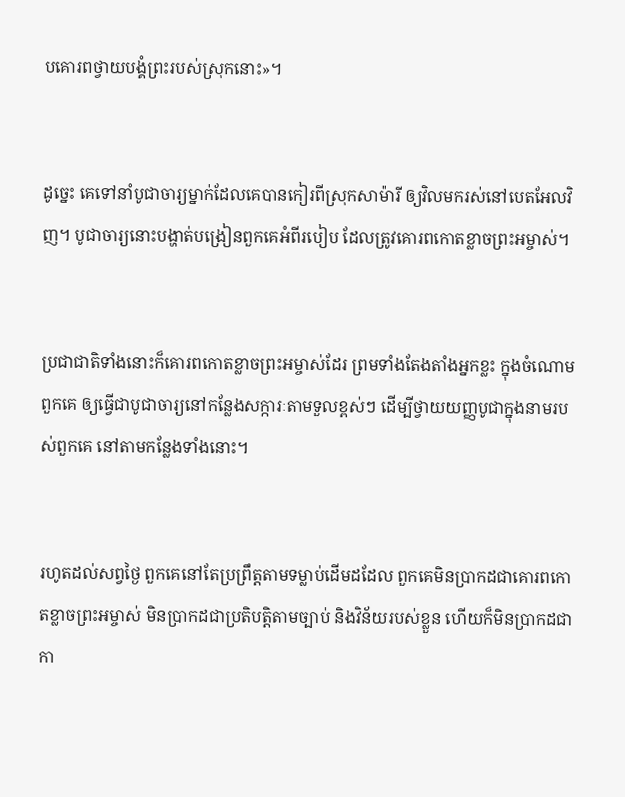បគោរពថ្វាយ‌បង្គំព្រះរបស់ស្រុកនោះ»។


ដូច្នេះ គេទៅនាំបូជា‌ចារ្យម្នាក់ដែលគេបានកៀរពីស្រុកសាម៉ារី ឲ្យវិលមករស់នៅបេត‌អែលវិញ។ បូជា‌ចារ្យនោះបង្ហាត់បង្រៀនពួកគេអំពីរបៀប ដែលត្រូវគោរពកោតខ្លាចព្រះ‌អម្ចាស់។


ប្រជា‌ជាតិទាំងនោះក៏គោរពកោតខ្លាចព្រះ‌អម្ចាស់ដែរ ព្រមទាំងតែង‌តាំងអ្នកខ្លះ ក្នុងចំណោមពួកគេ ឲ្យធ្វើជាបូជា‌ចារ្យនៅកន្លែងសក្ការៈតាមទួលខ្ពស់ៗ ដើម្បីថ្វាយយញ្ញ‌បូជាក្នុងនាមរបស់ពួកគេ នៅតាមកន្លែងទាំងនោះ។


រហូតដល់សព្វថ្ងៃ ពួកគេនៅតែប្រព្រឹត្តតាមទម្លាប់ដើមដដែល ពួកគេមិនប្រាកដជាគោរពកោតខ្លាចព្រះ‌អម្ចាស់ មិនប្រាកដជាប្រតិបត្តិតាមច្បាប់ និងវិន័យរបស់ខ្លួន ហើយក៏មិនប្រាកដជាកា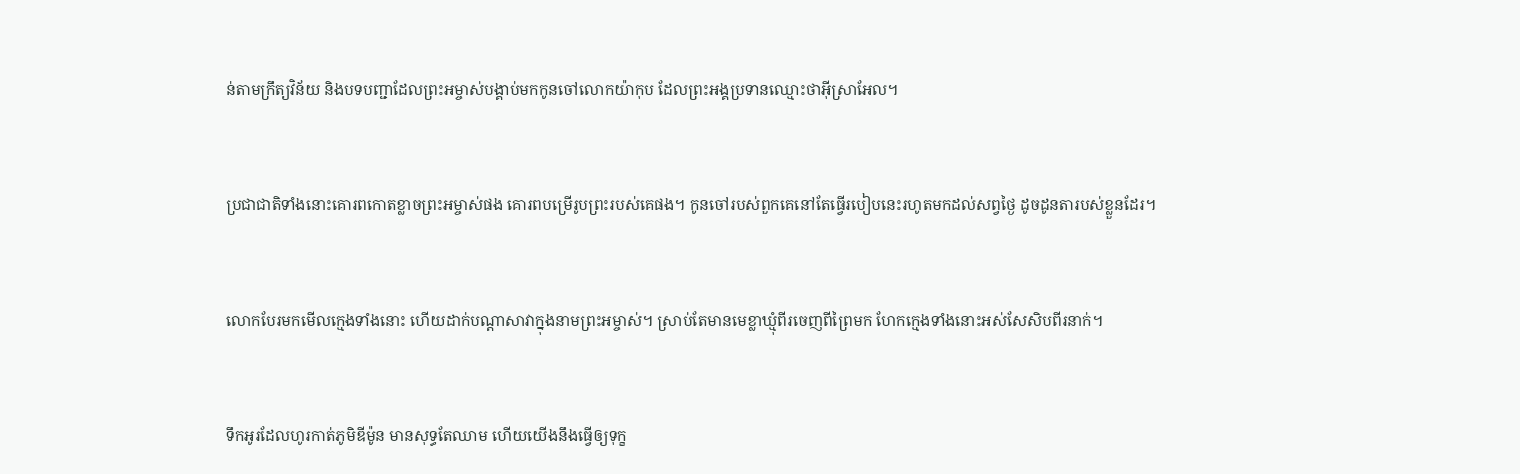ន់តាមក្រឹត្យ‌វិន័យ និងបទ‌បញ្ជាដែលព្រះ‌អម្ចាស់បង្គាប់មកកូនចៅលោកយ៉ាកុប ដែលព្រះអង្គប្រទានឈ្មោះថាអ៊ីស្រា‌អែល។


ប្រជា‌ជាតិទាំងនោះគោរពកោតខ្លាចព្រះ‌អម្ចាស់ផង គោរពបម្រើរូបព្រះរបស់គេផង។ កូនចៅរបស់ពួកគេនៅតែធ្វើរបៀបនេះរហូតមកដល់សព្វថ្ងៃ ដូចដូនតារបស់ខ្លួនដែរ។


លោកបែរមកមើលក្មេងទាំងនោះ ហើយដាក់បណ្ដាសាវាក្នុងនាមព្រះ‌អម្ចាស់។ ស្រាប់តែមានមេខ្លា‌ឃ្មុំពីរចេញពីព្រៃមក ហែកក្មេងទាំងនោះអស់សែ‌សិបពីរនាក់។


ទឹកអូរដែលហូរកាត់ភូមិឌីម៉ូន មានសុទ្ធតែឈាម ហើយយើងនឹងធ្វើឲ្យទុក្ខ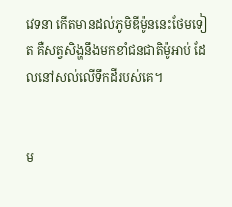វេទនា កើតមានដល់ភូមិឌីម៉ូននេះថែមទៀត គឺសត្វសិង្ហនឹងមកខាំជន‌ជាតិម៉ូអាប់ ដែលនៅសល់លើទឹកដីរបស់គេ។


ម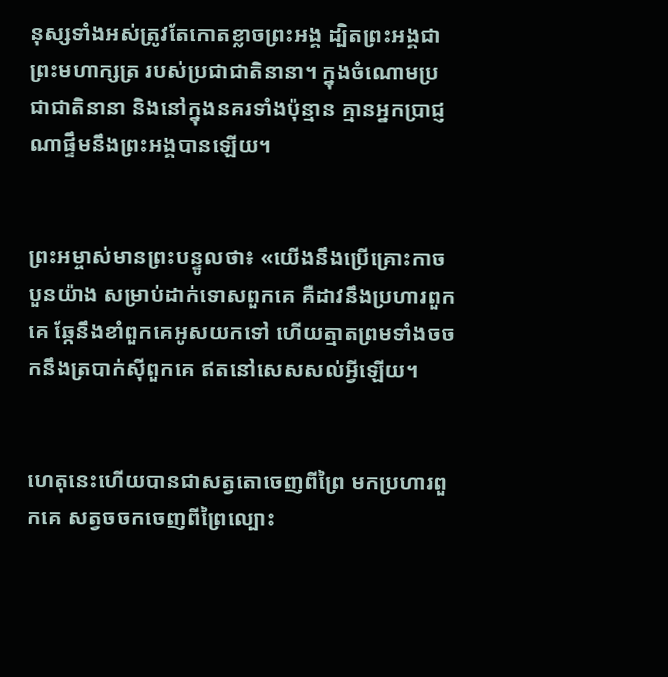នុស្សទាំងអស់ត្រូវតែកោតខ្លាចព្រះអង្គ ដ្បិតព្រះអង្គជាព្រះ‌មហា‌ក្សត្រ របស់ប្រជា‌ជាតិនានា។ ក្នុងចំណោមប្រជា‌ជាតិនានា និងនៅក្នុងនគរទាំងប៉ុន្មាន គ្មានអ្នកប្រាជ្ញណាផ្ទឹមនឹងព្រះអង្គបានឡើយ។


ព្រះ‌អម្ចាស់មានព្រះ‌បន្ទូលថា៖ «យើងនឹងប្រើគ្រោះកាចបួនយ៉ាង សម្រាប់ដាក់ទោសពួកគេ គឺដាវនឹងប្រហារពួកគេ ឆ្កែនឹងខាំពួកគេអូសយកទៅ ហើយត្មាតព្រមទាំងចចកនឹងត្របាក់ស៊ីពួកគេ ឥតនៅសេស‌សល់អ្វីឡើយ។


ហេតុនេះហើយបានជាសត្វតោចេញពីព្រៃ មកប្រហារពួកគេ សត្វចចកចេញពីព្រៃល្បោះ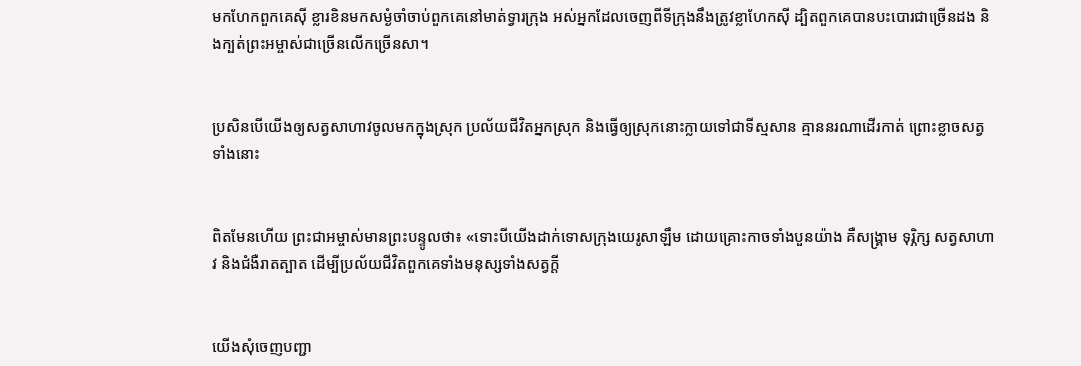មកហែកពួកគេស៊ី ខ្លារខិនមកសម្ងំចាំចាប់ពួកគេនៅមាត់ទ្វារក្រុង អស់អ្នកដែលចេញពីទីក្រុងនឹងត្រូវខ្លាហែកស៊ី ដ្បិតពួកគេបានបះ‌បោរជាច្រើនដង និងក្បត់ព្រះ‌អម្ចាស់ជាច្រើនលើកច្រើនសា។


ប្រសិនបើយើងឲ្យសត្វសាហាវចូលមកក្នុងស្រុក ប្រល័យជីវិតអ្នកស្រុក និងធ្វើឲ្យស្រុកនោះក្លាយទៅជាទីស្មសាន គ្មាននរណាដើរកាត់ ព្រោះខ្លាចសត្វទាំងនោះ


ពិតមែនហើយ ព្រះ‌ជា‌អម្ចាស់មានព្រះ‌បន្ទូលថា៖ «ទោះបីយើងដាក់ទោសក្រុងយេរូ‌សាឡឹម ដោយគ្រោះកាចទាំងបួនយ៉ាង គឺសង្គ្រាម ទុរ្ភិក្ស សត្វសាហាវ និងជំងឺរាត‌ត្បាត ដើម្បីប្រល័យជីវិតពួកគេទាំងមនុស្សទាំងសត្វក្ដី


យើងសុំចេញបញ្ជា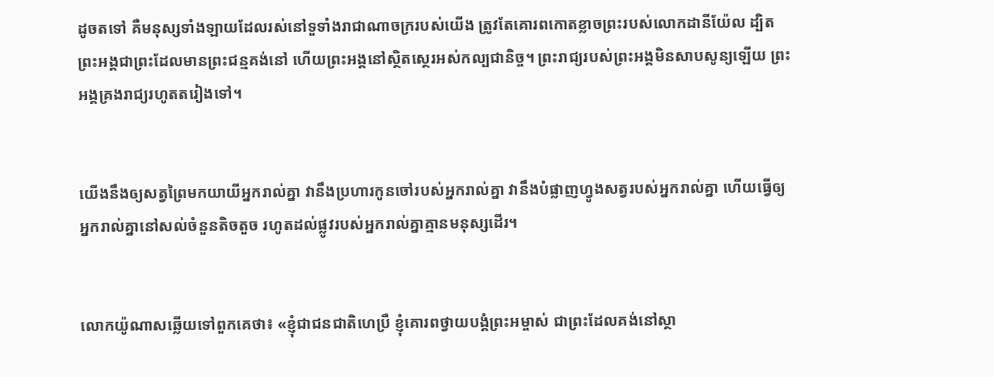ដូចតទៅ គឺមនុស្សទាំង‌ឡាយដែលរស់នៅទួ‌ទាំងរាជា‌ណាចក្ររបស់យើង ត្រូវតែគោរពកោតខ្លាចព្រះរបស់លោកដានី‌យ៉ែល ដ្បិតព្រះអង្គជាព្រះដែលមានព្រះ‌ជន្មគង់នៅ ហើយព្រះអង្គនៅស្ថិត‌ស្ថេរអស់‌កល្បជានិច្ច។ ព្រះ‌រាជ្យរបស់ព្រះអង្គមិនសាប‌សូន្យឡើយ ព្រះអង្គគ្រងរាជ្យរហូតតរៀងទៅ។


យើងនឹងឲ្យសត្វព្រៃមកយាយីអ្នករាល់គ្នា វានឹងប្រហារកូនចៅរបស់អ្នករាល់គ្នា វានឹងបំផ្លាញហ្វូងសត្វរបស់អ្នករាល់គ្នា ហើយធ្វើឲ្យអ្នករាល់គ្នានៅសល់ចំនួនតិច‌តួច រហូតដល់ផ្លូវរបស់អ្នករាល់គ្នាគ្មានមនុស្សដើរ។


លោកយ៉ូណាសឆ្លើយទៅពួកគេថា៖ «ខ្ញុំជាជន‌ជាតិហេប្រឺ ខ្ញុំគោរពថ្វាយ‌បង្គំព្រះ‌អម្ចាស់ ជាព្រះដែលគង់នៅស្ថា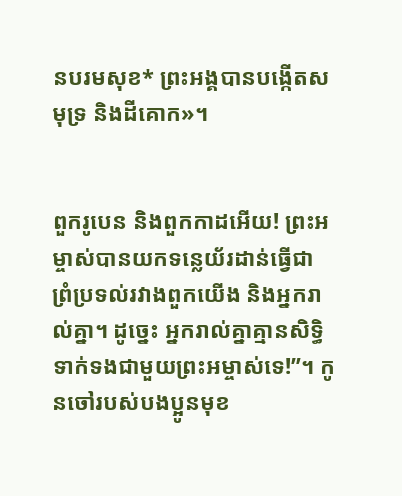នបរម‌សុខ* ព្រះអង្គបានបង្កើតសមុទ្រ និងដីគោក»។


ពួករូបេន និងពួកកាដអើយ! ព្រះ‌អម្ចាស់បានយកទន្លេយ័រដាន់ធ្វើជាព្រំ‌ប្រទល់រវាងពួកយើង និងអ្នករាល់គ្នា។ ដូច្នេះ អ្នករាល់គ្នាគ្មានសិទ្ធិទាក់ទងជាមួយព្រះ‌អម្ចាស់ទេ!”។ កូនចៅរបស់បងប្អូនមុខ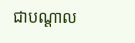ជាបណ្ដាល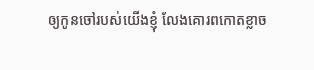ឲ្យកូនចៅរបស់យើងខ្ញុំ លែងគោរពកោតខ្លាច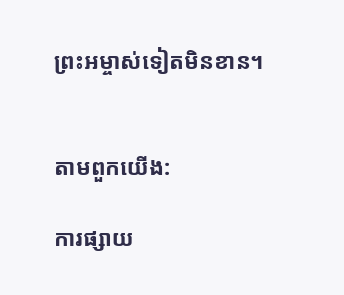ព្រះ‌អម្ចាស់ទៀតមិនខាន។


តាមពួកយើង:

ការផ្សាយ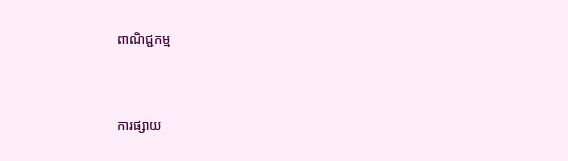ពាណិជ្ជកម្ម


ការផ្សាយ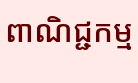ពាណិជ្ជកម្ម